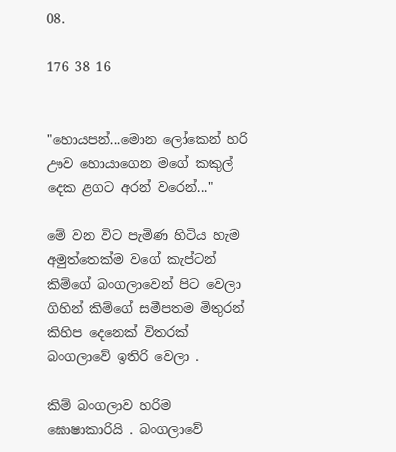08.

176 38 16


"හොයපන්...මොන ලෝකෙන් හරි ඌව හොයාගෙන මගේ කකුල් දෙක ළගට අරන් වරෙන්..."

මේ වන විට පැමිණ හිටිය හැම අමුත්තෙක්ම වගේ කැප්ටන් කිම්ගේ බංගලාවෙන් පිට වෙලා ගිහින් කිම්ගේ සමීපතම මිතුරන් කිහිප දෙනෙක් විතරක් බංගලාවේ ඉතිරි වෙලා .

කිම් බංගලාව හරිම ඝොෂාකාරියි . බංගලාවේ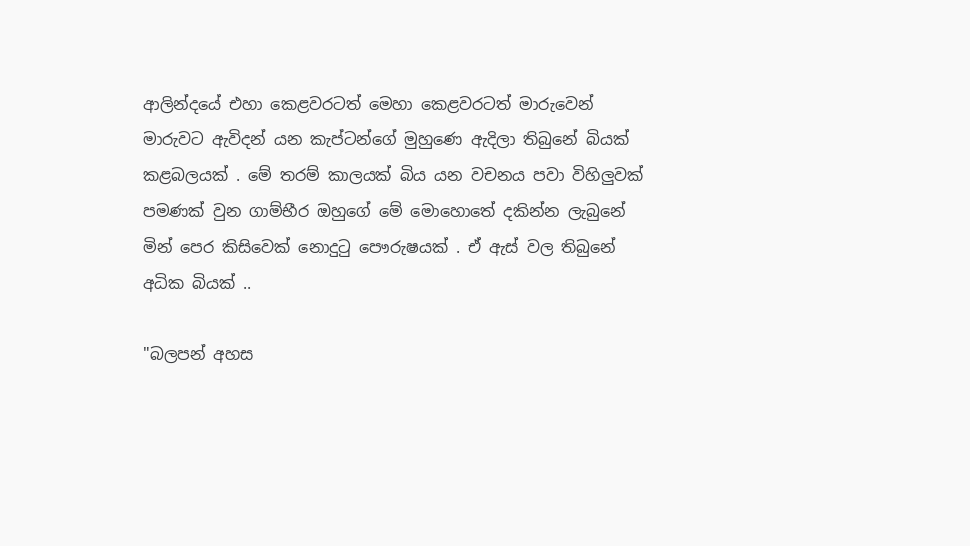ආලින්දයේ එහා කෙළවරටත් මෙහා කෙළවරටත් මාරුවෙන් මාරුවට ඇවිදන් යන කැප්ටන්ගේ මුහුණෙ ඇදිලා තිබුනේ බියක් කළබලයක් . මේ තරම් කාලයක් බිය යන වචනය පවා විහිලුවක් පමණක් වුන ගාම්භීර ඔහුගේ මේ මොහොතේ දකින්න ලැබුනේ මින් පෙර කිසිවෙක් නොදුටු පෞරුෂයක් . ඒ ඇස් වල තිබුනේ අධික බියක් ..

"බලපන් අහස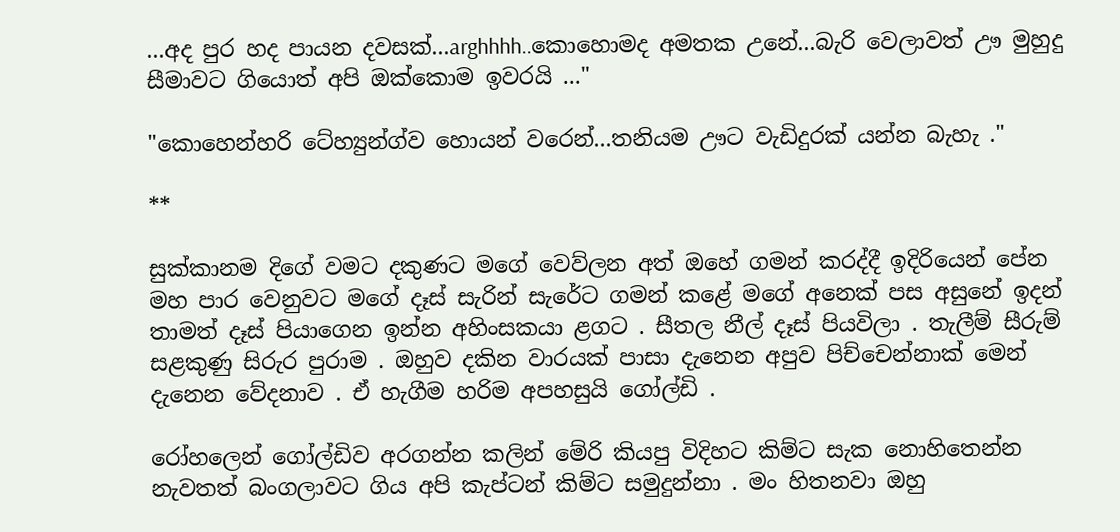...අද පුර හද පායන දවසක්...arghhhh..කොහොමද අමතක උනේ...බැරි වෙලාවත් ඌ මුහුදු සීමාවට ගියොත් අපි ඔක්කොම ඉවරයි ..."

"කොහෙන්හරි ටේහ්‍යුන්ග්ව හොයන් වරෙන්...තනියම ඌට වැඩිදුරක් යන්න බැහැ ."

**

සුක්කානම දිගේ වමට දකුණට මගේ වෙව්ලන අත් ඔහේ ගමන් කරද්දී ඉදිරියෙන් පේන මහ පාර වෙනුවට මගේ දෑස් සැරින් සැරේට ගමන් කළේ මගේ අනෙක් පස අසුනේ ඉදන් තාමත් දෑස් පියාගෙන ඉන්න අහිංසකයා ළගට . සීතල නීල් දෑස් පියවිලා . තැලීම් සීරුම් සළකුණු සිරුර පුරාම . ඔහුව දකින වාරයක් පාසා දැනෙන අපුව පිච්චෙන්නාක් මෙන් දැනෙන වේදනාව . ඒ හැගීම හරිම අපහසුයි ගෝල්ඩි .

රෝහලෙන් ගෝල්ඩිව අරගන්න කලින් මේරි කියපු විදිහට කිම්ට සැක නොහිතෙන්න නැවතත් බංගලාවට ගිය අපි කැප්ටන් කිම්ට සමුදුන්නා . මං හිතනවා ඔහු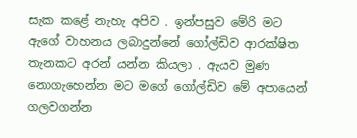සැක කළේ නැහැ අපිව . ඉන්පසුව මේරි මට ඇගේ වාහනය ලබාදුන්නේ ගෝල්ඩිව ආරක්ෂිත තැනකට අරන් යන්න කියලා . ඇයව මුණ නොගැහෙන්න මට මගේ ගෝල්ඩිව මේ අපායෙන් ගලවගන්න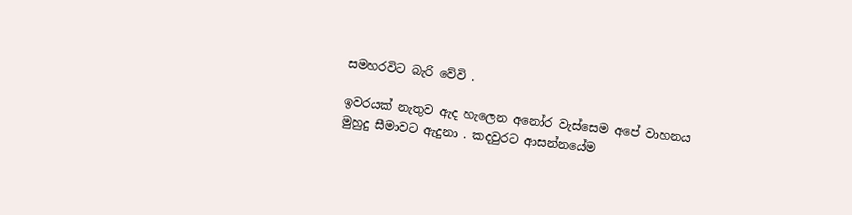සමහරවිට බැරි වේවි .

ඉවරයක් නැතුව ඇද හැලෙන අනෝර වැස්සෙම අපේ වාහනය මුහුදු සීමාවට ඇදුනා . කදවුරට ආසන්නයේම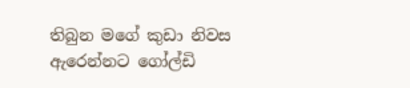තිබුන මගේ කුඩා නිවස ඇරෙන්නට ගෝල්ඩි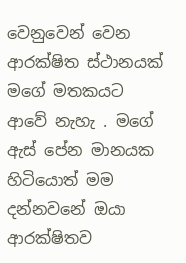වෙනුවෙන් වෙන ආරක්ෂිත ස්ථානයක් මගේ මතකයට ආවේ නැහැ . මගේ ඇස් පේන මානයක හිටියොත් මම දන්නවනේ ඔයා ආරක්ෂිතව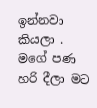ඉන්නවා කියලා . මගේ පණ හරි දීලා මට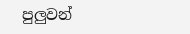පුලුවන්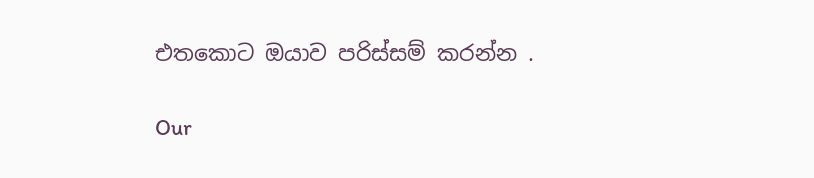එතකොට ඔයාව පරිස්සම් කරන්න .

Our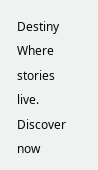Destiny Where stories live. Discover now